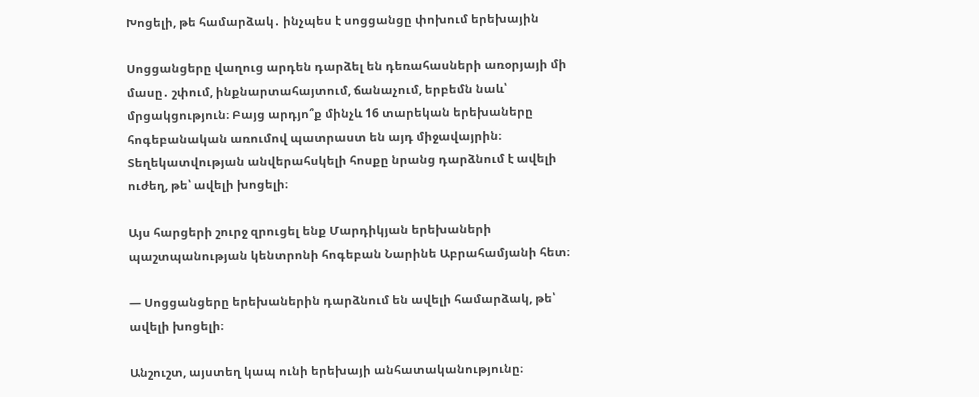Խոցելի, թե համարձակ․ ինչպես է սոցցանցը փոխում երեխային

Սոցցանցերը վաղուց արդեն դարձել են դեռահասների առօրյայի մի մասը․ շփում, ինքնարտահայտում, ճանաչում, երբեմն նաև՝ մրցակցություն։ Բայց արդյո՞ք մինչև 16 տարեկան երեխաները հոգեբանական առումով պատրաստ են այդ միջավայրին։ Տեղեկատվության անվերահսկելի հոսքը նրանց դարձնում է ավելի ուժեղ, թե՝ ավելի խոցելի։

Այս հարցերի շուրջ զրուցել ենք Մարդիկյան երեխաների պաշտպանության կենտրոնի հոգեբան Նարինե Աբրահամյանի հետ։

— Սոցցանցերը երեխաներին դարձնում են ավելի համարձակ, թե՝ ավելի խոցելի։

Անշուշտ, այստեղ կապ ունի երեխայի անհատականությունը։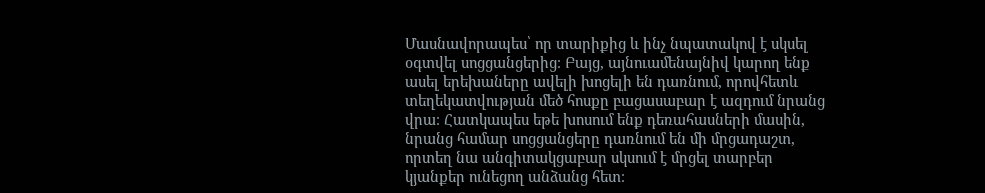Մասնավորապես՝ որ տարիքից և ինչ նպատակով է սկսել օգտվել սոցցանցերից։ Բայց, այնուամենայնիվ կարող ենք ասել երեխաները ավելի խոցելի են դառնում, որովհետև տեղեկատվության մեծ հոսքը բացասաբար է ազդում նրանց վրա։ Հատկապես եթե խոսում ենք դեռահասների մասին, նրանց համար սոցցանցերը դառնում են մի մրցադաշտ, որտեղ նա անգիտակցաբար սկսում է մրցել տարբեր կյանքեր ունեցող անձանց հետ։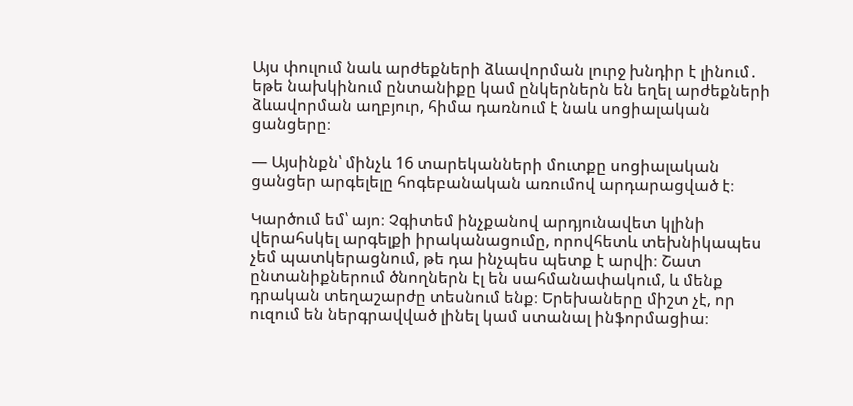Այս փուլում նաև արժեքների ձևավորման լուրջ խնդիր է լինում․ եթե նախկինում ընտանիքը կամ ընկերներն են եղել արժեքների ձևավորման աղբյուր, հիմա դառնում է նաև սոցիալական ցանցերը։

— Այսինքն՝ մինչև 16 տարեկանների մուտքը սոցիալական ցանցեր արգելելը հոգեբանական առումով արդարացված է։

Կարծում եմ՝ այո։ Չգիտեմ ինչքանով արդյունավետ կլինի վերահսկել արգելքի իրականացումը, որովհետև տեխնիկապես չեմ պատկերացնում, թե դա ինչպես պետք է արվի։ Շատ ընտանիքներում ծնողներն էլ են սահմանափակում, և մենք դրական տեղաշարժը տեսնում ենք։ Երեխաները միշտ չէ, որ ուզում են ներգրավված լինել կամ ստանալ ինֆորմացիա։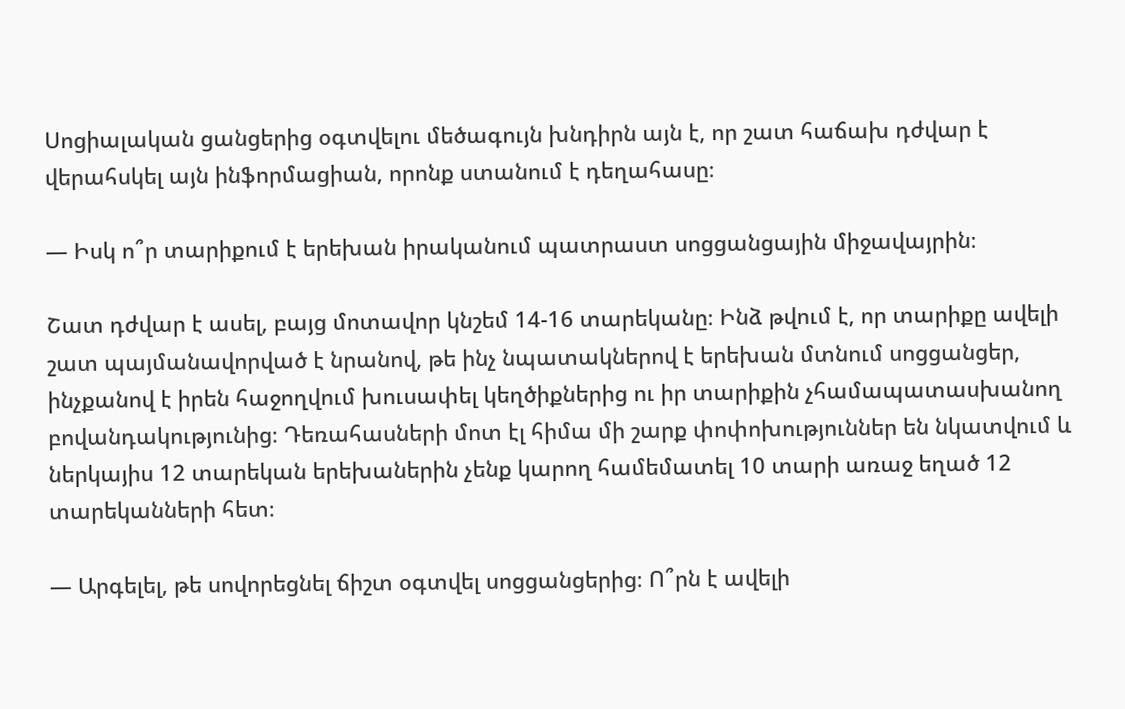Սոցիալական ցանցերից օգտվելու մեծագույն խնդիրն այն է, որ շատ հաճախ դժվար է վերահսկել այն ինֆորմացիան, որոնք ստանում է դեղահասը։

— Իսկ ո՞ր տարիքում է երեխան իրականում պատրաստ սոցցանցային միջավայրին։

Շատ դժվար է ասել, բայց մոտավոր կնշեմ 14-16 տարեկանը։ Ինձ թվում է, որ տարիքը ավելի շատ պայմանավորված է նրանով, թե ինչ նպատակներով է երեխան մտնում սոցցանցեր, ինչքանով է իրեն հաջողվում խուսափել կեղծիքներից ու իր տարիքին չհամապատասխանող բովանդակությունից։ Դեռահասների մոտ էլ հիմա մի շարք փոփոխություններ են նկատվում և ներկայիս 12 տարեկան երեխաներին չենք կարող համեմատել 10 տարի առաջ եղած 12 տարեկանների հետ։

— Արգելել, թե սովորեցնել ճիշտ օգտվել սոցցանցերից։ Ո՞րն է ավելի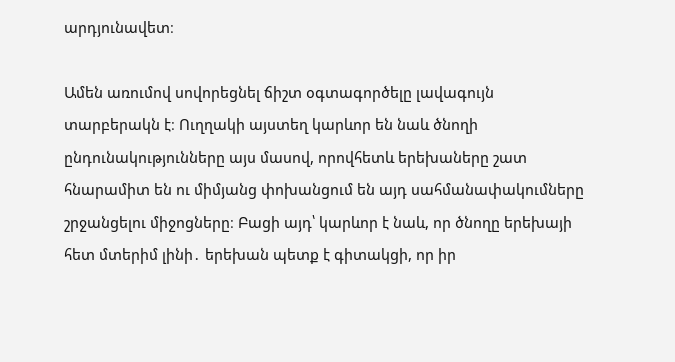արդյունավետ։

Ամեն առումով սովորեցնել ճիշտ օգտագործելը լավագույն տարբերակն է։ Ուղղակի այստեղ կարևոր են նաև ծնողի ընդունակությունները այս մասով, որովհետև երեխաները շատ հնարամիտ են ու միմյանց փոխանցում են այդ սահմանափակումները շրջանցելու միջոցները։ Բացի այդ՝ կարևոր է նաև, որ ծնողը երեխայի հետ մտերիմ լինի․ երեխան պետք է գիտակցի, որ իր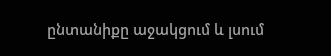ընտանիքը աջակցում և լսում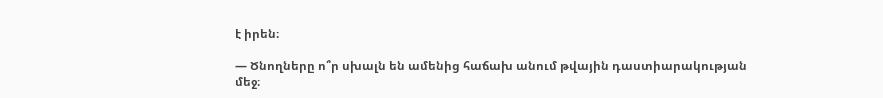է իրեն։

— Ծնողները ո՞ր սխալն են ամենից հաճախ անում թվային դաստիարակության մեջ։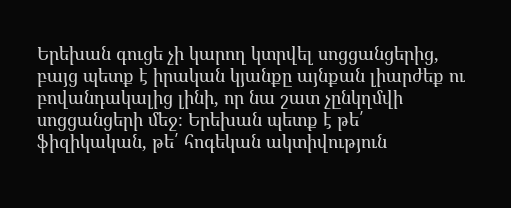Երեխան գուցե չի կարող կտրվել սոցցանցերից, բայց պետք է իրական կյանքը այնքան լիարժեք ու բովանդակալից լինի, որ նա շատ չընկղմվի սոցցանցերի մեջ։ Երեխան պետք է թե՛ ֆիզիկական, թե՛ հոգեկան ակտիվություն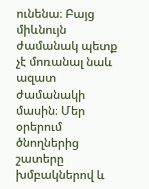ունենա։ Բայց միևնույն ժամանակ պետք չէ մոռանալ նաև ազատ ժամանակի մասին։ Մեր օրերում ծնողներից շատերը խմբակներով և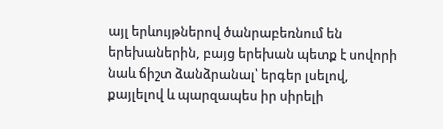այլ երևույթներով ծանրաբեռնում են երեխաներին, բայց երեխան պետք է սովորի նաև ճիշտ ձանձրանալ՝ երգեր լսելով, քայլելով և պարզապես իր սիրելի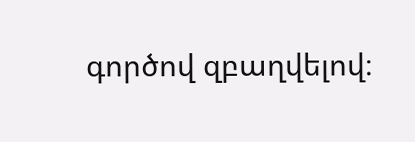գործով զբաղվելով։